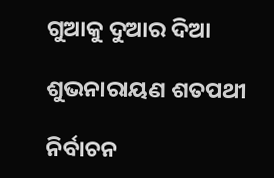ଗୁଆକୁ ଦୁଆର ଦିଆ

ଶୁଭନାରାୟଣ ଶତପଥୀ

ନିର୍ବାଚନ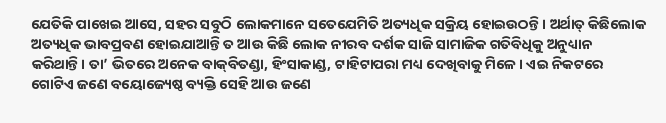ଯେତିକି ପାଖେଇ ଆସେ, ସହର ସବୁଠି ଲୋକମାନେ ସତେଯେମିତି ଅତ୍ୟଧିକ ସକ୍ରିୟ ହୋଇଉଠନ୍ତି। ଅର୍ଥାତ୍‌ କିଛିଲୋକ ଅତ୍ୟଧିକ ଭାବପ୍ରବଣ ହୋଇଯାଆନ୍ତି ତ ଆଉ କିଛି ଲୋକ ନୀରବ ଦର୍ଶକ ସାଜି ସାମାଜିକ ଗତିବିଧିକୁ ଅନୁଧ୍ୟାନ କରିଥାନ୍ତି। ତା’ ଭିତରେ ଅନେକ ବାକ୍‌ବିତଣ୍ଡା, ହିଂସାକାଣ୍ଡ, ଟାହିଟାପରା ମଧ୍ୟ ଦେଖିବାକୁ ମିଳେ। ଏଇ ନିକଟରେ ଗୋଟିଏ ଜଣେ ବୟୋଜ୍ୟେଷ୍ଠ ବ୍ୟକ୍ତି ସେହି ଆଉ ଜଣେ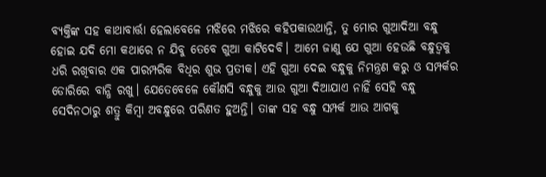ବ୍ୟକ୍ତିଙ୍କ ସହ କାଥାବାର୍ତ୍ତା ହେଲାବେଳେ ମଝିରେ ମଝିରେ କହିପକାଉଥାନ୍ତି, ତୁ ମୋର ଗୁଆଦିଆ ବନ୍ଧୁ ହୋଇ ଯଦି ମୋ କଥାରେ ନ ଯିବୁ ତେବେ ଗୁଆ କାଟିଦେବି। ଆମେ ଜାଣୁ ଯେ ଗୁଆ ହେଉଛି ବନ୍ଧୁତ୍ୱକୁ ଧରି ରଖିବାର ଏକ ପାରମ୍ପରିକ ବିଧିର ଶୁଭ ପ୍ରତୀକ। ଏହି ଗୁଆ ଦେଇ ବନ୍ଧୁକୁ ନିମନ୍ତ୍ରଣ କରୁ ଓ ସମ୍ପର୍କର ଡୋରିରେ ବାନ୍ଧି ରଖୁ। ଯେତେବେଳେ କୌଣସି ବନ୍ଧୁକୁ ଆଉ ଗୁଆ ଦିଆଯାଏ ନାହିଁ ସେହି ବନ୍ଧୁ ସେଦିନଠାରୁ ଶତ୍ରୁ କିମ୍ବା ଅବନ୍ଧୁରେ ପରିଣତ ହୁଅନ୍ତି। ତାଙ୍କ ସହ ବନ୍ଧୁ ସମ୍ପର୍କ ଆଉ ଆଗକୁ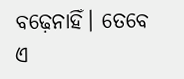ବଢ଼େନାହିଁ। ତେବେ ଏ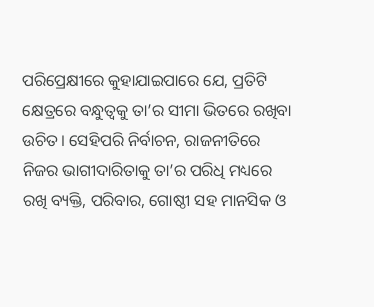ପରିପ୍ରେକ୍ଷୀରେ କୁହାଯାଇପାରେ ଯେ, ପ୍ରତିଟି କ୍ଷେତ୍ରରେ ବନ୍ଧୁତ୍ୱକୁ ତା’ର ସୀମା ଭିତରେ ରଖିବା ଉଚିତ। ସେହିପରି ନିର୍ବାଚନ, ରାଜନୀତିରେ ନିଜର ଭାଗୀଦାରିତାକୁ ତା’ର ପରିଧି ମଧ୍ୟରେ ରଖି ବ୍ୟକ୍ତି, ପରିବାର, ଗୋଷ୍ଠୀ ସହ ମାନସିକ ଓ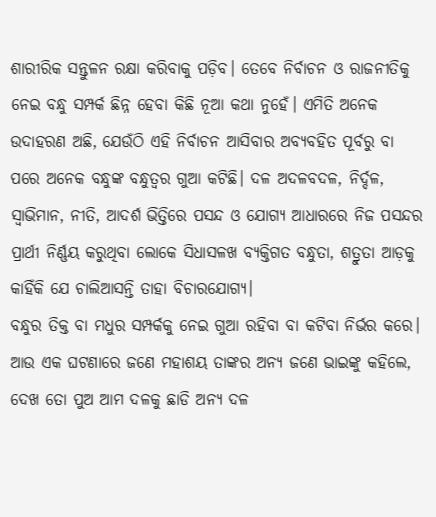ଶାରୀରିକ ସନ୍ତୁଳନ ରକ୍ଷା କରିବାକୁ ପଡ଼ିବ। ତେବେ ନିର୍ବାଚନ ଓ ରାଜନୀତିକୁ ନେଇ ବନ୍ଧୁ ସମ୍ପର୍କ ଛିନ୍ନ ହେବା କିଛି ନୂଆ କଥା ନୁହେଁ। ଏମିତି ଅନେକ ଉଦାହରଣ ଅଛି, ଯେଉଁଠି ଏହି ନିର୍ବାଚନ ଆସିବାର ଅବ୍ୟବହିତ ପୂର୍ବରୁ ବା ପରେ ଅନେକ ବନ୍ଧୁଙ୍କ ବନ୍ଧୁତ୍ୱର ଗୁଆ କଟିଛି। ଦଳ ଅଦଳବଦଳ, ନିର୍ଦ୍ଦଳ, ସ୍ବାଭିମାନ, ନୀତି, ଆଦର୍ଶ ଭିତ୍ତିରେ ପସନ୍ଦ ଓ ଯୋଗ୍ୟ ଆଧାରରେ ନିଜ ପସନ୍ଦର ପ୍ରାର୍ଥୀ ନିର୍ଣ୍ଣୟ କରୁଥିବା ଲୋକେ ସିଧାସଳଖ ବ୍ୟକ୍ତିଗତ ବନ୍ଧୁତା, ଶତ୍ରୁତା ଆଡ଼କୁ କାହିଁକି ଯେ ଚାଲିଆସନ୍ତି ତାହା ବିଚାରଯୋଗ୍ୟ।
ବନ୍ଧୁର ତିକ୍ତ ବା ମଧୁର ସମ୍ପର୍କକୁ ନେଇ ଗୁଆ ରହିବା ବା କଟିବା ନିର୍ଭର କରେ। ଆଉ ଏକ ଘଟଣାରେ ଜଣେ ମହାଶୟ ତାଙ୍କର ଅନ୍ୟ ଜଣେ ଭାଇଙ୍କୁ କହିଲେ, ଦେଖ ତୋ ପୁଅ ଆମ ଦଳକୁ ଛାଡି ଅନ୍ୟ ଦଳ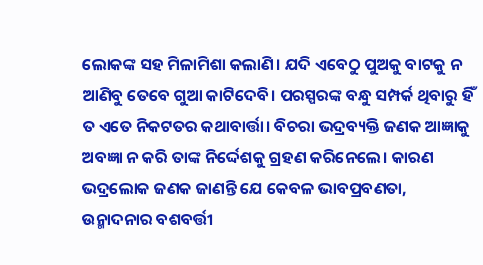ଲୋକଙ୍କ ସହ ମିଳାମିଶା କଲାଣି। ଯଦି ଏବେଠୁ ପୁଅକୁ ବାଟକୁ ନ ଆଣିବୁ ତେବେ ଗୁଆ କାଟିଦେବି। ପରସ୍ପରଙ୍କ ବନ୍ଧୁ ସମ୍ପର୍କ ଥିବାରୁ ହିଁ ତ ଏତେ ନିକଟତର କଥାବାର୍ତ୍ତା। ବିଚରା ଭଦ୍ରବ୍ୟକ୍ତି ଜଣକ ଆଜ୍ଞାକୁ ଅବଜ୍ଞା ନ କରି ତାଙ୍କ ନିର୍ଦ୍ଦେଶକୁ ଗ୍ରହଣ କରିନେଲେ। କାରଣ ଭଦ୍ରଲୋକ ଜଣକ ଜାଣନ୍ତି ଯେ କେବଳ ଭାବପ୍ରବଣତା, ଉନ୍ମାଦନାର ବଶବର୍ତ୍ତୀ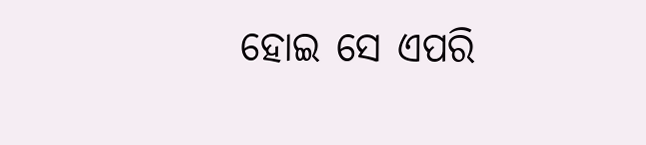ହୋଇ ସେ ଏପରି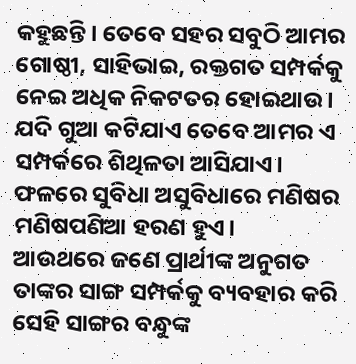କହୁଛନ୍ତି। ତେବେ ସହର ସବୁଠି ଆମର ଗୋଷ୍ଠୀ, ସାହିଭାଇ, ରକ୍ତଗତ ସମ୍ପର୍କକୁ ନେଇ ଅଧିକ ନିକଟତର ହୋଇଥାଉ। ଯଦି ଗୁଆ କଟିଯାଏ ତେବେ ଆମର ଏ ସମ୍ପର୍କରେ ଶିଥିଳତା ଆସିଯାଏ। ଫଳରେ ସୁବିଧା ଅସୁବିଧାରେ ମଣିଷର ମଣିଷପଣିଆ ହରଣ ହୁଏ।
ଆଉଥରେ ଜଣେ ପ୍ରାର୍ଥୀଙ୍କ ଅନୁଗତ ତାଙ୍କର ସାଙ୍ଗ ସମ୍ପର୍କକୁ ବ୍ୟବହାର କରି ସେହି ସାଙ୍ଗର ବନ୍ଧୁଙ୍କ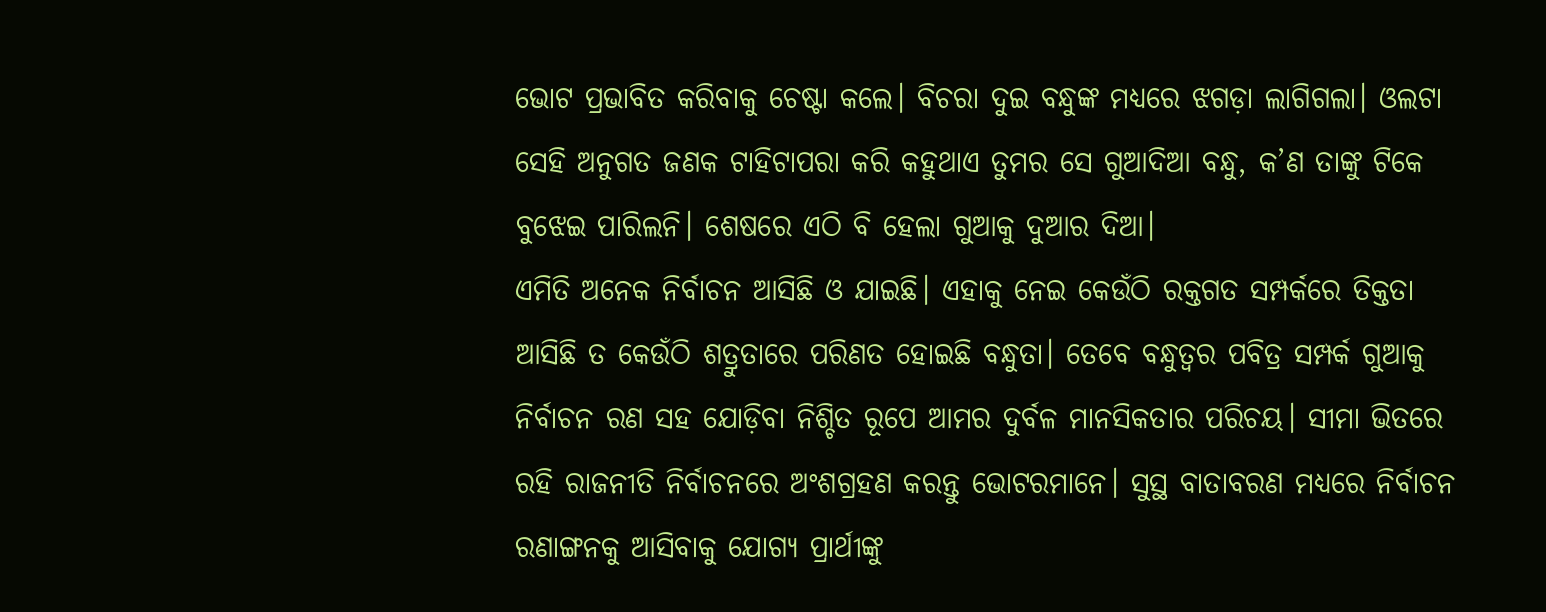ଭୋଟ ପ୍ରଭାବିତ କରିବାକୁ ଚେଷ୍ଟା କଲେ। ବିଚରା ଦୁଇ ବନ୍ଧୁଙ୍କ ମଧ୍ୟରେ ଝଗଡ଼ା ଲାଗିଗଲା। ଓଲଟା ସେହି ଅନୁଗତ ଜଣକ ଟାହିଟାପରା କରି କହୁଥାଏ ତୁମର ସେ ଗୁଆଦିଆ ବନ୍ଧୁ, କ’ଣ ତାଙ୍କୁ ଟିକେ ବୁଝେଇ ପାରିଲନି। ଶେଷରେ ଏଠି ବି ହେଲା ଗୁଆକୁ ଦୁଆର ଦିଆ।
ଏମିତି ଅନେକ ନିର୍ବାଚନ ଆସିଛି ଓ ଯାଇଛି। ଏହାକୁ ନେଇ କେଉଁଠି ରକ୍ତଗତ ସମ୍ପର୍କରେ ତିକ୍ତତା ଆସିଛି ତ କେଉଁଠି ଶତ୍ରୁତାରେ ପରିଣତ ହୋଇଛି ବନ୍ଧୁତା। ତେବେ ବନ୍ଧୁତ୍ୱର ପବିତ୍ର ସମ୍ପର୍କ ଗୁଆକୁ ନିର୍ବାଚନ ରଣ ସହ ଯୋଡ଼ିବା ନିଶ୍ଚିତ ରୂପେ ଆମର ଦୁର୍ବଳ ମାନସିକତାର ପରିଚୟ। ସୀମା ଭିତରେ ରହି ରାଜନୀତି ନିର୍ବାଚନରେ ଅଂଶଗ୍ରହଣ କରନ୍ତୁ ଭୋଟରମାନେ। ସୁସ୍ଥ ବାତାବରଣ ମଧ୍ୟରେ ନିର୍ବାଚନ ରଣାଙ୍ଗନକୁ ଆସିବାକୁ ଯୋଗ୍ୟ ପ୍ରାର୍ଥୀଙ୍କୁ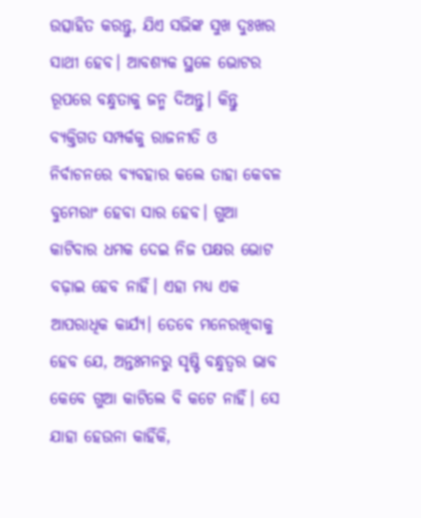ଉତ୍ସାହିତ କରନ୍ତୁ, ଯିଏ ସଭିଙ୍କ ସୁଖ ଦୁଃଖର ସାଥୀ ହେବ। ଆବଶ୍ୟକ ସ୍ଥଳେ ଭୋଟର ରୂପରେ ବନ୍ଧୁତାକୁ ଜନ୍ମ ଦିଅନ୍ତୁ। କିନ୍ତୁ ବ୍ୟକ୍ତିଗତ ସମ୍ପର୍କକୁ ରାଜନୀତି ଓ ନିର୍ବାଚନରେ ବ୍ୟବହାର କଲେ ତାହା କେବଳ ବୁମେରାଂ ହେବା ସାର ହେବ। ଗୁଆ କାଟିବାର ଧମକ ଦେଇ ନିଜ ପକ୍ଷର ଭୋଟ ବଢ଼ାଇ ହେବ ନାହିଁ। ଏହା ମଧ୍ୟ ଏକ ଆପରାଧିକ କାର୍ଯ୍ୟ। ତେବେ ମନେରଖିବାକୁ ହେବ ଯେ, ଅନ୍ତଃମନରୁ ସୃଷ୍ଟି ବନ୍ଧୁତ୍ୱର ଭାବ କେବେ ଗୁଆ କାଟିଲେ ବି କଟେ ନାହିଁ। ସେ ଯାହା ହେଉନା କାହିଁକି,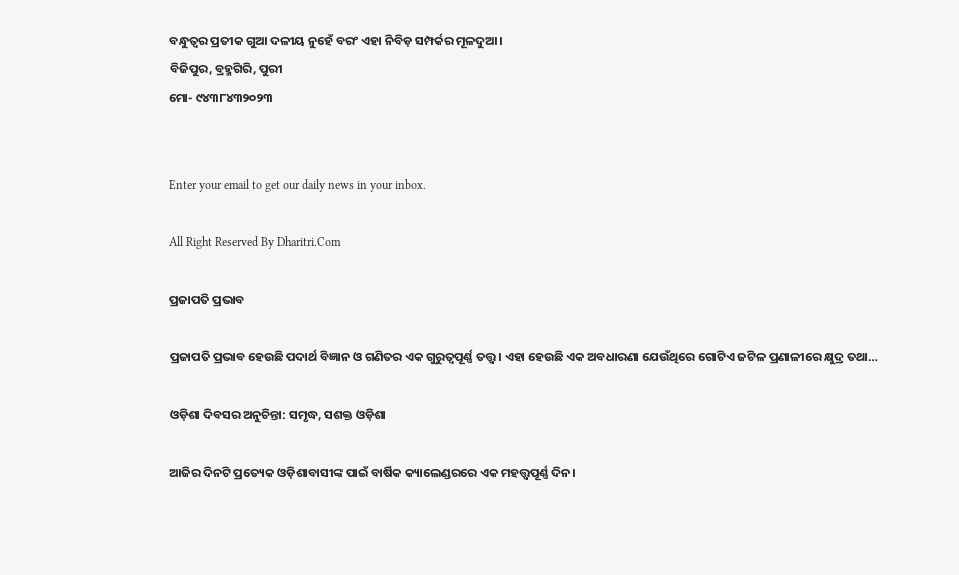ବନ୍ଧୁତ୍ୱର ପ୍ରତୀକ ଗୁଆ ଦଳୀୟ ନୁହେଁ ବରଂ ଏହା ନିବିଡ଼ ସମ୍ପର୍କର ମୂଳଦୁଆ।
ବିଜିପୁର, ବ୍ରହ୍ମଗିରି, ପୁରୀ
ମୋ- ୯୪୩୮୪୩୨୦୨୩


Enter your email to get our daily news in your inbox.

All Right Reserved By Dharitri.Com

ପ୍ରଜାପତି ପ୍ରଭାବ

ପ୍ରଜାପତି ପ୍ରଭାବ ହେଉଛି ପଦାର୍ଥ ବିଜ୍ଞାନ ଓ ଗଣିତର ଏକ ଗୁରୁତ୍ୱପୂର୍ଣ୍ଣ ତତ୍ତ୍ୱ। ଏହା ହେଉଛି ଏକ ଅବଧାରଣା ଯେଉଁଥିରେ ଗୋଟିଏ ଜଟିଳ ପ୍ରଣାଳୀରେ କ୍ଷୁଦ୍ର ତଥା…

ଓଡ଼ିଶା ଦିବସର ଅନୁଚିନ୍ତା: ସମୃଦ୍ଧ, ସଶକ୍ତ ଓଡ଼ିଶା

ଆଜିର ଦିନଟି ପ୍ରତ୍ୟେକ ଓଡ଼ିଶାବାସୀଙ୍କ ପାଇଁ ବାର୍ଷିକ କ୍ୟାଲେଣ୍ଡରରେ ଏକ ମହତ୍ତ୍ୱପୂର୍ଣ୍ଣ ଦିନ।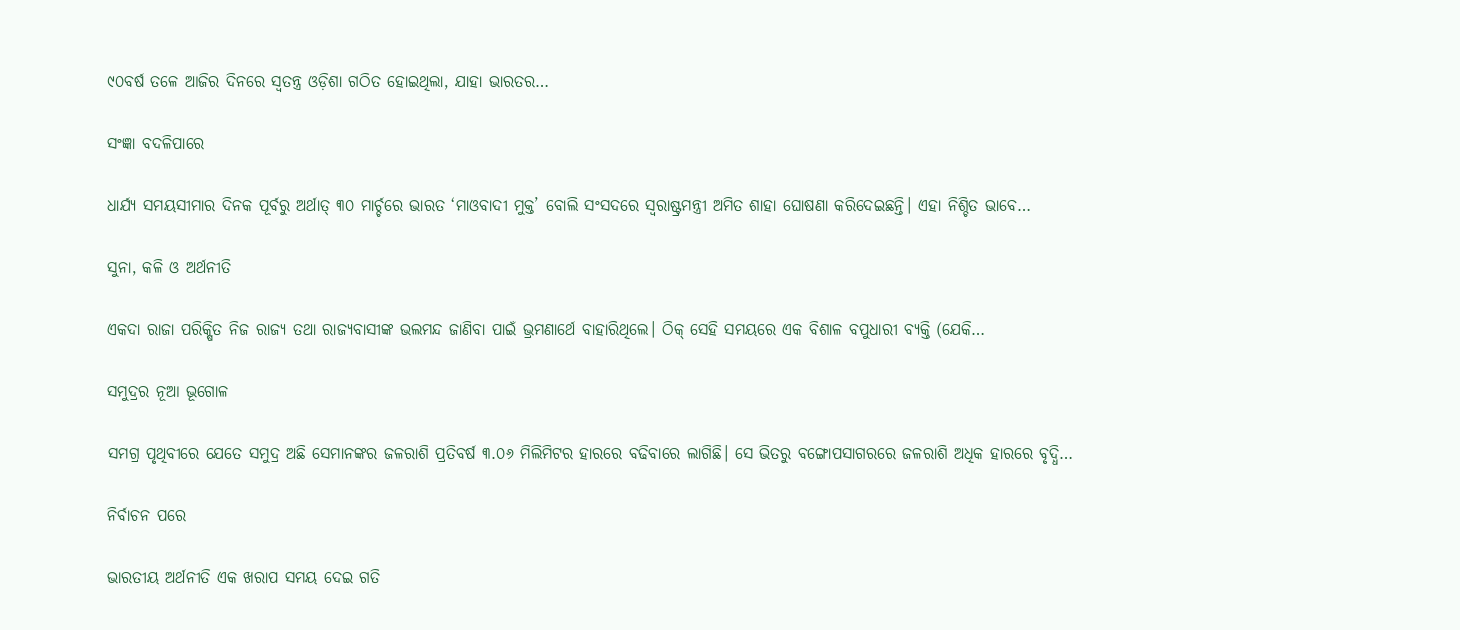୯୦ବର୍ଷ ତଳେ ଆଜିର ଦିନରେ ସ୍ବତନ୍ତ୍ର ଓଡ଼ିଶା ଗଠିତ ହୋଇଥିଲା, ଯାହା ଭାରତର…

ସଂଜ୍ଞା ବଦଳିପାରେ

ଧାର୍ଯ୍ୟ ସମୟସୀମାର ଦିନକ ପୂର୍ବରୁ ଅର୍ଥାତ୍‌ ୩୦ ମାର୍ଚ୍ଚରେ ଭାରତ ‘ମାଓବାଦୀ ମୁକ୍ତ’ ବୋଲି ସଂସଦରେ ସ୍ବରାଷ୍ଟ୍ରମନ୍ତ୍ରୀ ଅମିତ ଶାହା ଘୋଷଣା କରିଦେଇଛନ୍ତି। ଏହା ନିଶ୍ଚିତ ଭାବେ…

ସୁନା, କଳି ଓ ଅର୍ଥନୀତି

ଏକଦା ରାଜା ପରିକ୍ଷିତ ନିଜ ରାଜ୍ୟ ତଥା ରାଜ୍ୟବାସୀଙ୍କ ଭଲମନ୍ଦ ଜାଣିବା ପାଇଁ ଭ୍ରମଣାର୍ଥେ ବାହାରିଥିଲେ। ଠିକ୍‌ ସେହି ସମୟରେ ଏକ ବିଶାଳ ବପୁଧାରୀ ବ୍ୟକ୍ତି (ଯେକି…

ସମୁଦ୍ରର ନୂଆ ଭୂଗୋଳ

ସମଗ୍ର ପୃଥିବୀରେ ଯେତେ ସମୁଦ୍ର ଅଛି ସେମାନଙ୍କର ଜଳରାଶି ପ୍ରତିବର୍ଷ ୩.୦୬ ମିଲିମିଟର ହାରରେ ବଢିବାରେ ଲାଗିଛି। ସେ ଭିତରୁ ବଙ୍ଗୋପସାଗରରେ ଜଳରାଶି ଅଧିକ ହାରରେ ବୃଦ୍ଧି…

ନିର୍ବାଚନ ପରେ

ଭାରତୀୟ ଅର୍ଥନୀତି ଏକ ଖରାପ ସମୟ ଦେଇ ଗତି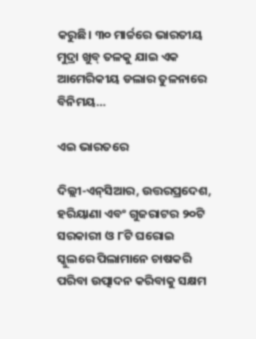କରୁଛି। ୩୦ ମାର୍ଚ୍ଚରେ ଭାରତୀୟ ମୁଦ୍ରା ଖୁବ୍‌ ତଳକୁ ଯାଇ ଏକ ଆମେରିକୀୟ ଡଲାର ତୁଳନାରେ ବିନିମୟ…

ଏଇ ଭାରତରେ

ଦିଲ୍ଲୀ-ଏନ୍‌ସିଆର, ଉତ୍ତରପ୍ରଦେଶ, ହରିୟାଣା ଏବଂ ଗୁଜରାଟର ୨୦ଟି ସରକାରୀ ଓ ୮ଟି ଘରୋଇ ସ୍କୁଲରେ ପିଲାମାନେ ଚାଷକରି ପରିବା ଉତ୍ପାଦନ କରିବାକୁ ସକ୍ଷମ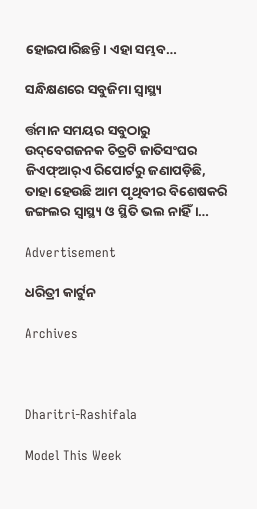ହୋଇପାରିଛନ୍ତି। ଏହା ସମ୍ଭବ…

ସନ୍ଧିକ୍ଷଣରେ ସବୁଜିମା ସ୍ବାସ୍ଥ୍ୟ

ର୍ତ୍ତମାନ ସମୟର ସବୁଠାରୁ ଉଦ୍‌ବେଗଜନକ ଚିତ୍ରଟି ଜାତିସଂଘର ଜିଏଫ୍‌ଆର୍‌ଏ ରିପୋର୍ଟରୁ ଜଣାପଡ଼ିଛି, ତାହା ହେଉଛି ଆମ ପୃଥିବୀର ବିଶେଷକରି ଜଙ୍ଗଲର ସ୍ବାସ୍ଥ୍ୟ ଓ ସ୍ଥିତି ଭଲ ନାହିଁ।…

Advertisement

ଧରିତ୍ରୀ କାର୍ଟୁନ

Archives



Dharitri-Rashifala

Model This Week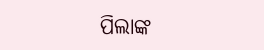ପିଲାଙ୍କ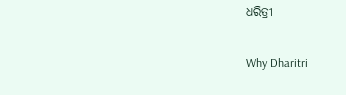ଧରିତ୍ରୀ

Why Dharitri